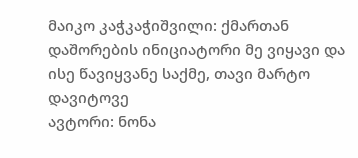მაიკო კაჭკაჭიშვილი: ქმართან დაშორების ინიციატორი მე ვიყავი და ისე წავიყვანე საქმე, თავი მარტო დავიტოვე
ავტორი: ნონა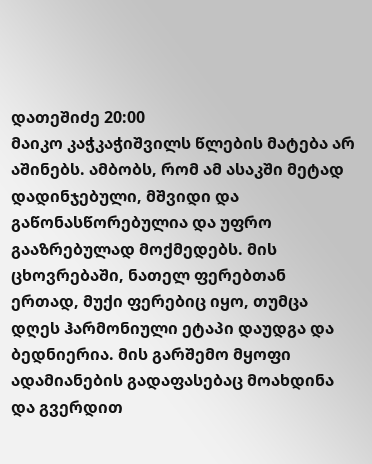დათეშიძე 20:00
მაიკო კაჭკაჭიშვილს წლების მატება არ აშინებს. ამბობს, რომ ამ ასაკში მეტად დადინჯებული, მშვიდი და გაწონასწორებულია და უფრო გააზრებულად მოქმედებს. მის ცხოვრებაში, ნათელ ფერებთან ერთად, მუქი ფერებიც იყო, თუმცა დღეს ჰარმონიული ეტაპი დაუდგა და ბედნიერია. მის გარშემო მყოფი ადამიანების გადაფასებაც მოახდინა და გვერდით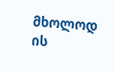მხოლოდ ის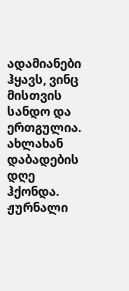ადამიანები ჰყავს, ვინც მისთვის სანდო და ერთგულია. ახლახან დაბადების დღე ჰქონდა. ჟურნალი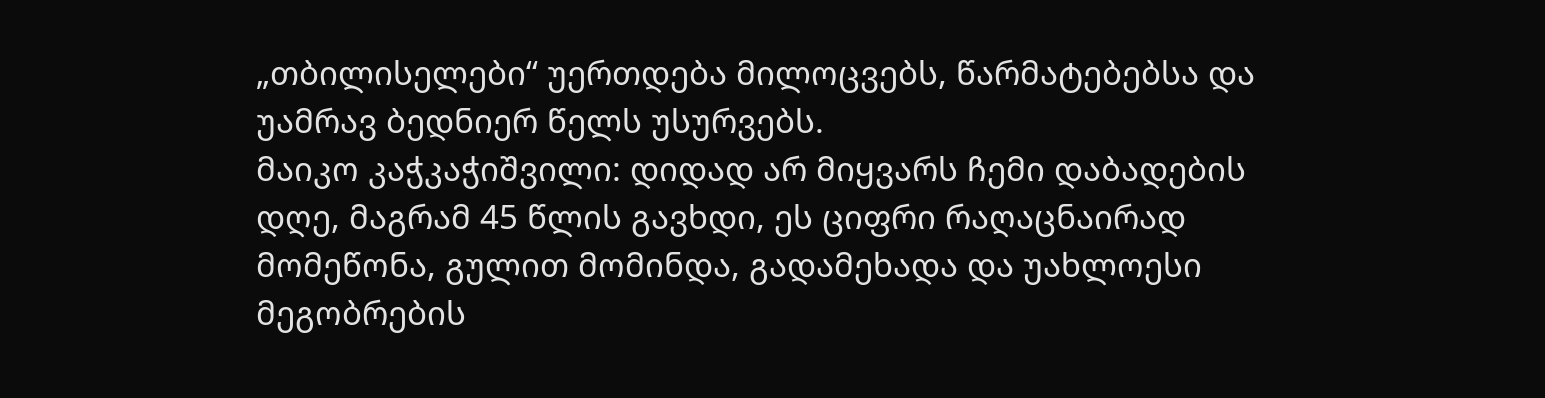„თბილისელები“ უერთდება მილოცვებს, წარმატებებსა და უამრავ ბედნიერ წელს უსურვებს.
მაიკო კაჭკაჭიშვილი: დიდად არ მიყვარს ჩემი დაბადების დღე, მაგრამ 45 წლის გავხდი, ეს ციფრი რაღაცნაირად მომეწონა, გულით მომინდა, გადამეხადა და უახლოესი მეგობრების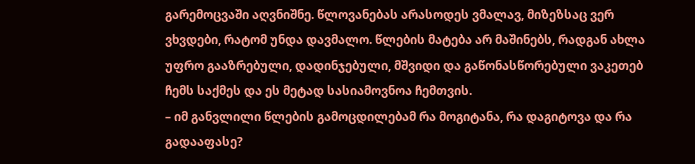გარემოცვაში აღვნიშნე. წლოვანებას არასოდეს ვმალავ, მიზეზსაც ვერ ვხვდები, რატომ უნდა დავმალო. წლების მატება არ მაშინებს, რადგან ახლა უფრო გააზრებული, დადინჯებული, მშვიდი და გაწონასწორებული ვაკეთებ ჩემს საქმეს და ეს მეტად სასიამოვნოა ჩემთვის.
– იმ განვლილი წლების გამოცდილებამ რა მოგიტანა, რა დაგიტოვა და რა გადააფასე?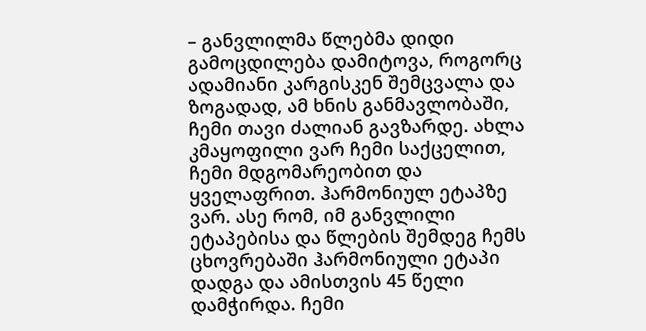– განვლილმა წლებმა დიდი გამოცდილება დამიტოვა, როგორც ადამიანი კარგისკენ შემცვალა და ზოგადად, ამ ხნის განმავლობაში, ჩემი თავი ძალიან გავზარდე. ახლა კმაყოფილი ვარ ჩემი საქცელით, ჩემი მდგომარეობით და ყველაფრით. ჰარმონიულ ეტაპზე ვარ. ასე რომ, იმ განვლილი ეტაპებისა და წლების შემდეგ ჩემს ცხოვრებაში ჰარმონიული ეტაპი დადგა და ამისთვის 45 წელი დამჭირდა. ჩემი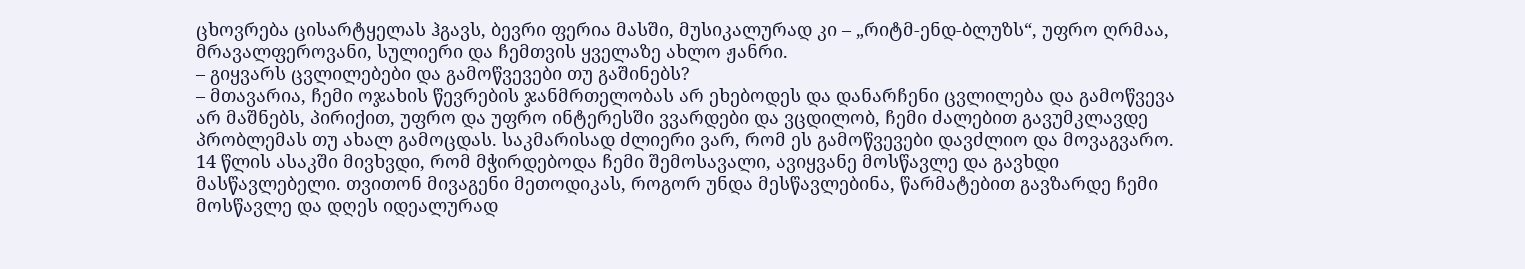ცხოვრება ცისარტყელას ჰგავს, ბევრი ფერია მასში, მუსიკალურად კი – „რიტმ-ენდ-ბლუზს“, უფრო ღრმაა, მრავალფეროვანი, სულიერი და ჩემთვის ყველაზე ახლო ჟანრი.
– გიყვარს ცვლილებები და გამოწვევები თუ გაშინებს?
– მთავარია, ჩემი ოჯახის წევრების ჯანმრთელობას არ ეხებოდეს და დანარჩენი ცვლილება და გამოწვევა არ მაშნებს, პირიქით, უფრო და უფრო ინტერესში ვვარდები და ვცდილობ, ჩემი ძალებით გავუმკლავდე პრობლემას თუ ახალ გამოცდას. საკმარისად ძლიერი ვარ, რომ ეს გამოწვევები დავძლიო და მოვაგვარო. 14 წლის ასაკში მივხვდი, რომ მჭირდებოდა ჩემი შემოსავალი, ავიყვანე მოსწავლე და გავხდი მასწავლებელი. თვითონ მივაგენი მეთოდიკას, როგორ უნდა მესწავლებინა, წარმატებით გავზარდე ჩემი მოსწავლე და დღეს იდეალურად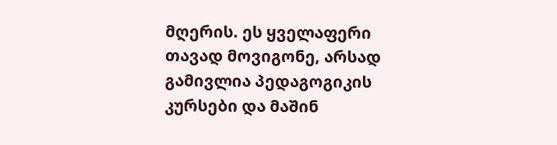მღერის. ეს ყველაფერი თავად მოვიგონე, არსად გამივლია პედაგოგიკის კურსები და მაშინ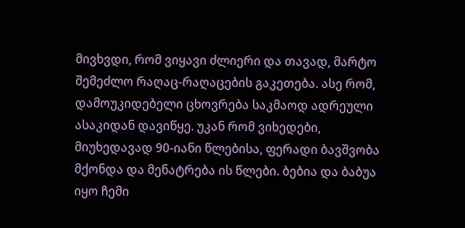მივხვდი, რომ ვიყავი ძლიერი და თავად, მარტო შემეძლო რაღაც-რაღაცების გაკეთება. ასე რომ, დამოუკიდებელი ცხოვრება საკმაოდ ადრეული ასაკიდან დავიწყე. უკან რომ ვიხედები, მიუხედავად 90-იანი წლებისა, ფერადი ბავშვობა მქონდა და მენატრება ის წლები. ბებია და ბაბუა იყო ჩემი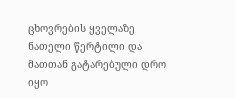ცხოვრების ყველაზე ნათელი წერტილი და მათთან გატარებული დრო იყო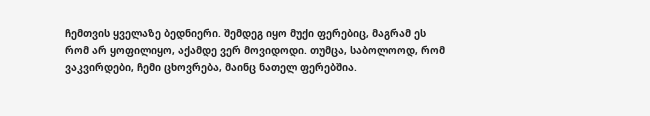ჩემთვის ყველაზე ბედნიერი. შემდეგ იყო მუქი ფერებიც, მაგრამ ეს რომ არ ყოფილიყო, აქამდე ვერ მოვიდოდი. თუმცა, საბოლოოდ, რომ ვაკვირდები, ჩემი ცხოვრება, მაინც ნათელ ფერებშია.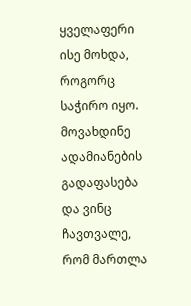ყველაფერი ისე მოხდა, როგორც საჭირო იყო. მოვახდინე ადამიანების გადაფასება და ვინც ჩავთვალე, რომ მართლა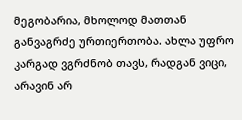მეგობარია, მხოლოდ მათთან განვაგრძე ურთიერთობა. ახლა უფრო კარგად ვგრძნობ თავს, რადგან ვიცი, არავინ არ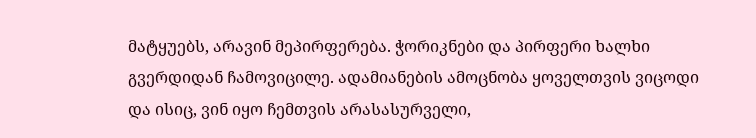მატყუებს, არავინ მეპირფერება. ჭორიკნები და პირფერი ხალხი გვერდიდან ჩამოვიცილე. ადამიანების ამოცნობა ყოველთვის ვიცოდი და ისიც, ვინ იყო ჩემთვის არასასურველი,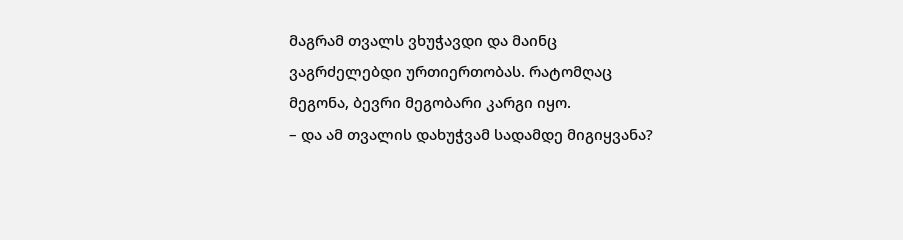მაგრამ თვალს ვხუჭავდი და მაინც ვაგრძელებდი ურთიერთობას. რატომღაც მეგონა, ბევრი მეგობარი კარგი იყო.
– და ამ თვალის დახუჭვამ სადამდე მიგიყვანა?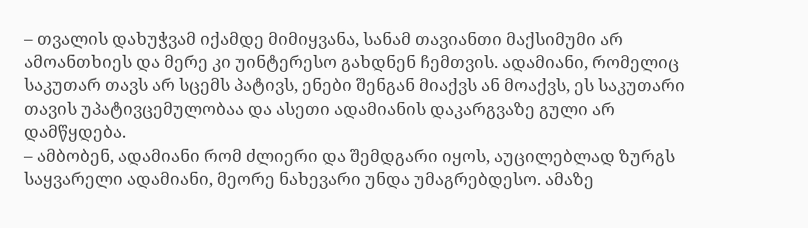– თვალის დახუჭვამ იქამდე მიმიყვანა, სანამ თავიანთი მაქსიმუმი არ ამოანთხიეს და მერე კი უინტერესო გახდნენ ჩემთვის. ადამიანი, რომელიც საკუთარ თავს არ სცემს პატივს, ენები შენგან მიაქვს ან მოაქვს, ეს საკუთარი თავის უპატივცემულობაა და ასეთი ადამიანის დაკარგვაზე გული არ დამწყდება.
– ამბობენ, ადამიანი რომ ძლიერი და შემდგარი იყოს, აუცილებლად ზურგს საყვარელი ადამიანი, მეორე ნახევარი უნდა უმაგრებდესო. ამაზე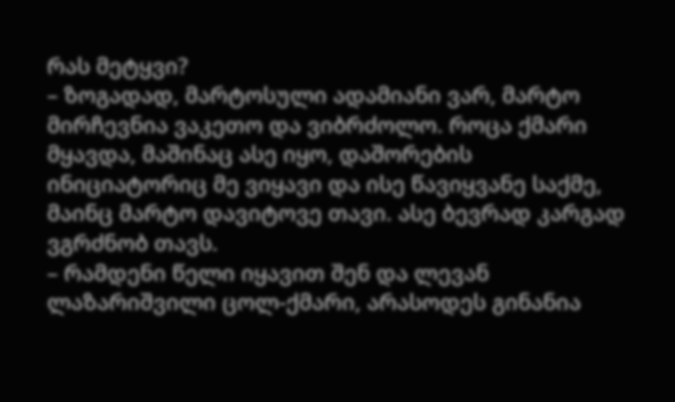რას მეტყვი?
– ზოგადად, მარტოსული ადამიანი ვარ, მარტო მირჩევნია ვაკეთო და ვიბრძოლო. როცა ქმარი მყავდა, მაშინაც ასე იყო, დაშორების ინიციატორიც მე ვიყავი და ისე წავიყვანე საქმე, მაინც მარტო დავიტოვე თავი. ასე ბევრად კარგად ვგრძნობ თავს.
– რამდენი წელი იყავით შენ და ლევან ლაზარიშვილი ცოლ-ქმარი, არასოდეს გინანია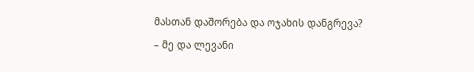მასთან დაშორება და ოჯახის დანგრევა?
– მე და ლევანი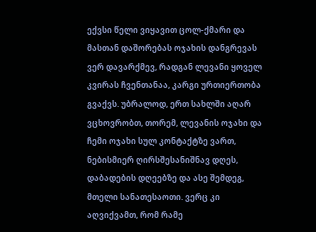ექვსი წელი ვიყავით ცოლ-ქმარი და მასთან დაშორებას ოჯახის დანგრევას ვერ დავარქმევ, რადგან ლევანი ყოველ კვირას ჩვენთანაა, კარგი ურთიერთობა გვაქვს. უბრალოდ, ერთ სახლში აღარ ვცხოვრობთ, თორემ, ლევანის ოჯახი და ჩემი ოჯახი სულ კონტაქტზე ვართ, ნებისმიერ ღირსშესანიშნავ დღეს, დაბადების დღეებზე და ასე შემდეგ, მთელი სანათესაოთი. ვერც კი აღვიქვამთ, რომ რამე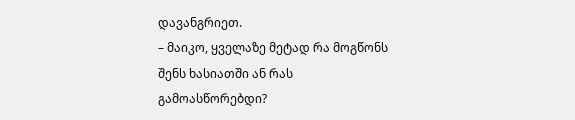დავანგრიეთ.
– მაიკო, ყველაზე მეტად რა მოგწონს შენს ხასიათში ან რას გამოასწორებდი?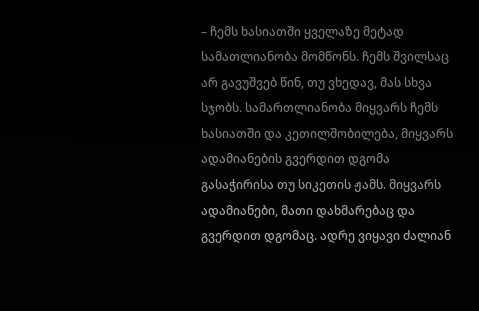– ჩემს ხასიათში ყველაზე მეტად სამათლიანობა მომწონს. ჩემს შვილსაც არ გავუშვებ წინ, თუ ვხედავ, მას სხვა სჯობს. სამართლიანობა მიყვარს ჩემს ხასიათში და კეთილშობილება, მიყვარს ადამიანების გვერდით დგომა გასაჭირისა თუ სიკეთის ჟამს. მიყვარს ადამიანები, მათი დახმარებაც და გვერდით დგომაც. ადრე ვიყავი ძალიან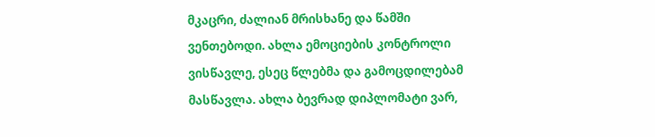მკაცრი, ძალიან მრისხანე და წამში ვენთებოდი. ახლა ემოციების კონტროლი ვისწავლე, ესეც წლებმა და გამოცდილებამ მასწავლა. ახლა ბევრად დიპლომატი ვარ,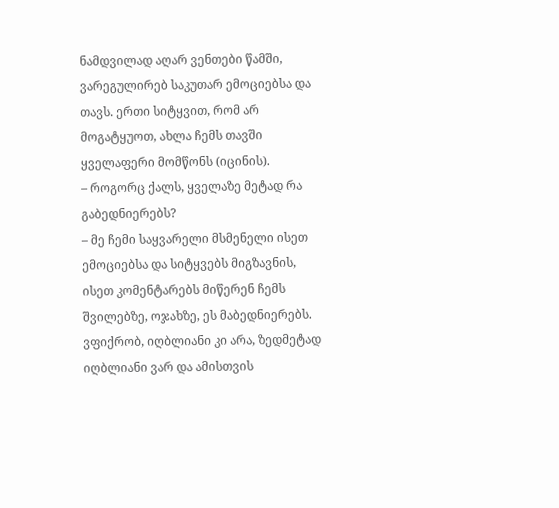ნამდვილად აღარ ვენთები წამში, ვარეგულირებ საკუთარ ემოციებსა და თავს. ერთი სიტყვით, რომ არ მოგატყუოთ, ახლა ჩემს თავში ყველაფერი მომწონს (იცინის).
– როგორც ქალს, ყველაზე მეტად რა გაბედნიერებს?
– მე ჩემი საყვარელი მსმენელი ისეთ ემოციებსა და სიტყვებს მიგზავნის, ისეთ კომენტარებს მიწერენ ჩემს შვილებზე, ოჯახზე, ეს მაბედნიერებს. ვფიქრობ, იღბლიანი კი არა, ზედმეტად იღბლიანი ვარ და ამისთვის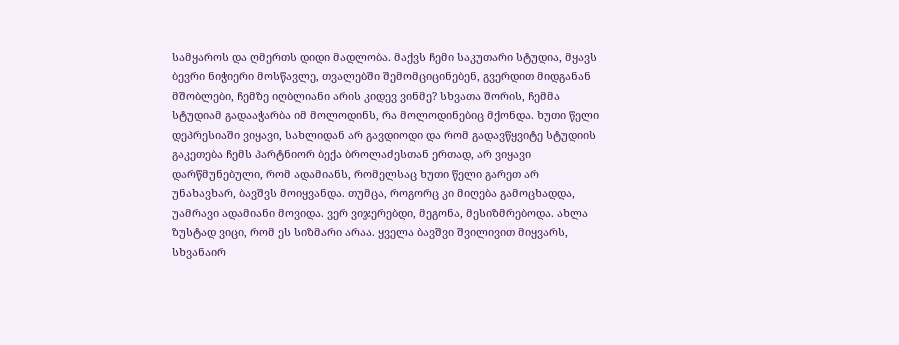სამყაროს და ღმერთს დიდი მადლობა. მაქვს ჩემი საკუთარი სტუდია, მყავს ბევრი ნიჭიერი მოსწავლე, თვალებში შემომციცინებენ, გვერდით მიდგანან მშობლები, ჩემზე იღბლიანი არის კიდევ ვინმე? სხვათა შორის, ჩემმა სტუდიამ გადააჭარბა იმ მოლოდინს, რა მოლოდინებიც მქონდა. ხუთი წელი დეპრესიაში ვიყავი, სახლიდან არ გავდიოდი და რომ გადავწყვიტე სტუდიის გაკეთება ჩემს პარტნიორ ბექა ბროლაძესთან ერთად, არ ვიყავი დარწმუნებული, რომ ადამიანს, რომელსაც ხუთი წელი გარეთ არ უნახავხარ, ბავშვს მოიყვანდა. თუმცა, როგორც კი მიღება გამოცხადდა, უამრავი ადამიანი მოვიდა. ვერ ვიჯერებდი, მეგონა, მესიზმრებოდა. ახლა ზუსტად ვიცი, რომ ეს სიზმარი არაა. ყველა ბავშვი შვილივით მიყვარს, სხვანაირ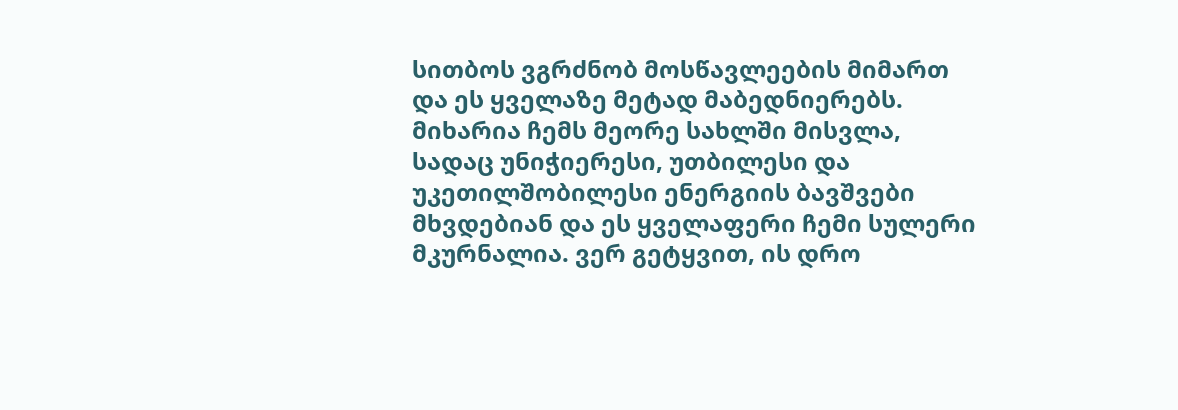სითბოს ვგრძნობ მოსწავლეების მიმართ და ეს ყველაზე მეტად მაბედნიერებს. მიხარია ჩემს მეორე სახლში მისვლა, სადაც უნიჭიერესი, უთბილესი და უკეთილშობილესი ენერგიის ბავშვები მხვდებიან და ეს ყველაფერი ჩემი სულერი მკურნალია. ვერ გეტყვით, ის დრო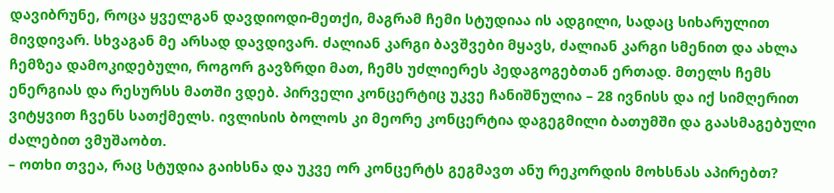დავიბრუნე, როცა ყველგან დავდიოდი-მეთქი, მაგრამ ჩემი სტუდიაა ის ადგილი, სადაც სიხარულით მივდივარ. სხვაგან მე არსად დავდივარ. ძალიან კარგი ბავშვები მყავს, ძალიან კარგი სმენით და ახლა ჩემზეა დამოკიდებული, როგორ გავზრდი მათ, ჩემს უძლიერეს პედაგოგებთან ერთად. მთელს ჩემს ენერგიას და რესურსს მათში ვდებ. პირველი კონცერტიც უკვე ჩანიშნულია – 28 ივნისს და იქ სიმღერით ვიტყვით ჩვენს სათქმელს. ივლისის ბოლოს კი მეორე კონცერტია დაგეგმილი ბათუმში და გაასმაგებული ძალებით ვმუშაობთ.
– ოთხი თვეა, რაც სტუდია გაიხსნა და უკვე ორ კონცერტს გეგმავთ ანუ რეკორდის მოხსნას აპირებთ?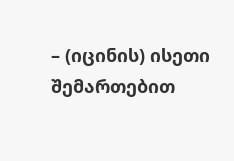– (იცინის) ისეთი შემართებით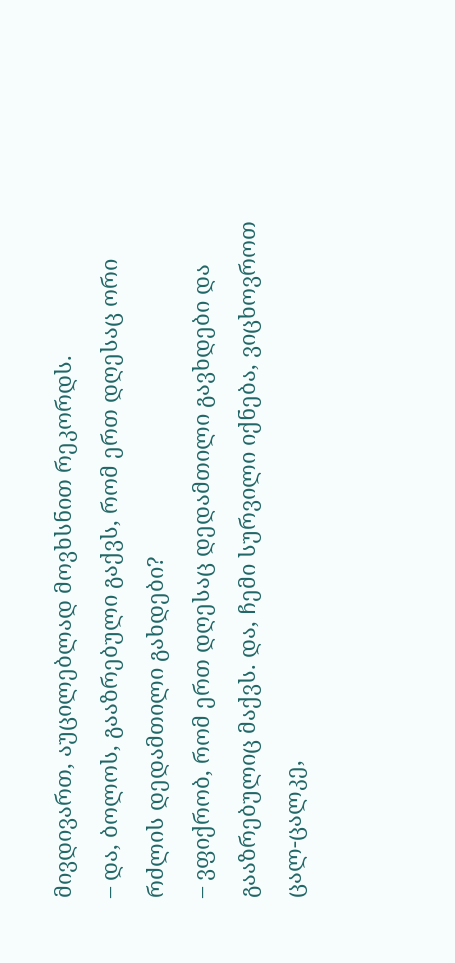მივდივართ, აუცილებლად მოვხსნით რეკორდს.
– და, ბოლოს, გააზრებული გაქვს, რომ ერთ დღესაც ორი რძლის დედამთილი გახდები?
– ვფიქრობ, რომ ერთ დღესაც დედამთილი გავხდები და გააზრებულიც მაქვს. და, ჩემი სურვილი იქნება, ვიცხოვროთ ცალ-ცალკე,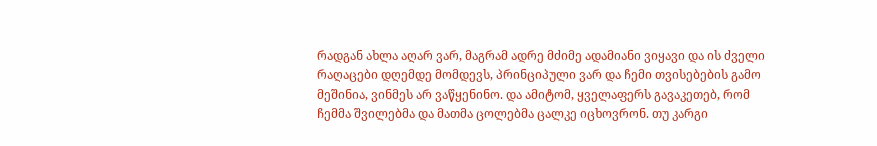რადგან ახლა აღარ ვარ, მაგრამ ადრე მძიმე ადამიანი ვიყავი და ის ძველი რაღაცები დღემდე მომდევს, პრინციპული ვარ და ჩემი თვისებების გამო მეშინია, ვინმეს არ ვაწყენინო. და ამიტომ, ყველაფერს გავაკეთებ, რომ ჩემმა შვილებმა და მათმა ცოლებმა ცალკე იცხოვრონ. თუ კარგი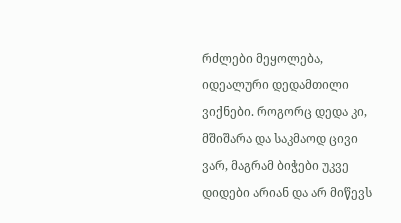რძლები მეყოლება, იდეალური დედამთილი ვიქნები. როგორც დედა კი, მშიშარა და საკმაოდ ცივი ვარ, მაგრამ ბიჭები უკვე დიდები არიან და არ მიწევს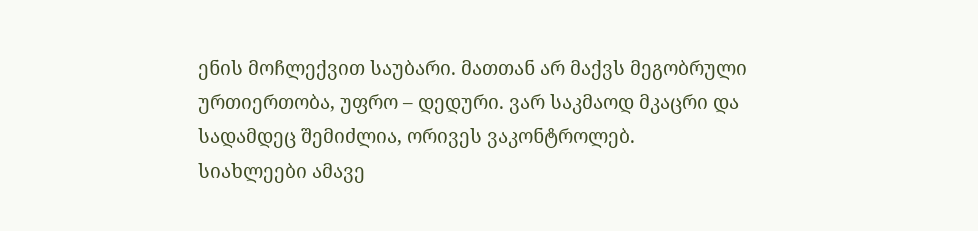ენის მოჩლექვით საუბარი. მათთან არ მაქვს მეგობრული ურთიერთობა, უფრო – დედური. ვარ საკმაოდ მკაცრი და სადამდეც შემიძლია, ორივეს ვაკონტროლებ.
სიახლეები ამავე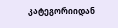კატეგორიიდან